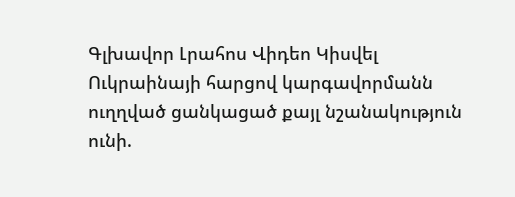Գլխավոր Լրահոս Վիդեո Կիսվել
Ուկրաինայի հարցով կարգավորմանն ուղղված ցանկացած քայլ նշանակություն ունի.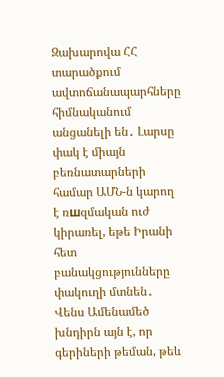Զախարովա ՀՀ տարածքում ավտոճանապարհները հիմնականում անցանելի են․ Լարսը փակ է միայն բեռնատարների համար ԱՄՆ-ն կարող է ռшզմական ուժ կիրառել, եթե Իրանի հետ բանակցությունները փակուղի մտնեն․ Վենս Ամենամեծ խնդիրն այն է, որ գերիների թեման, թեև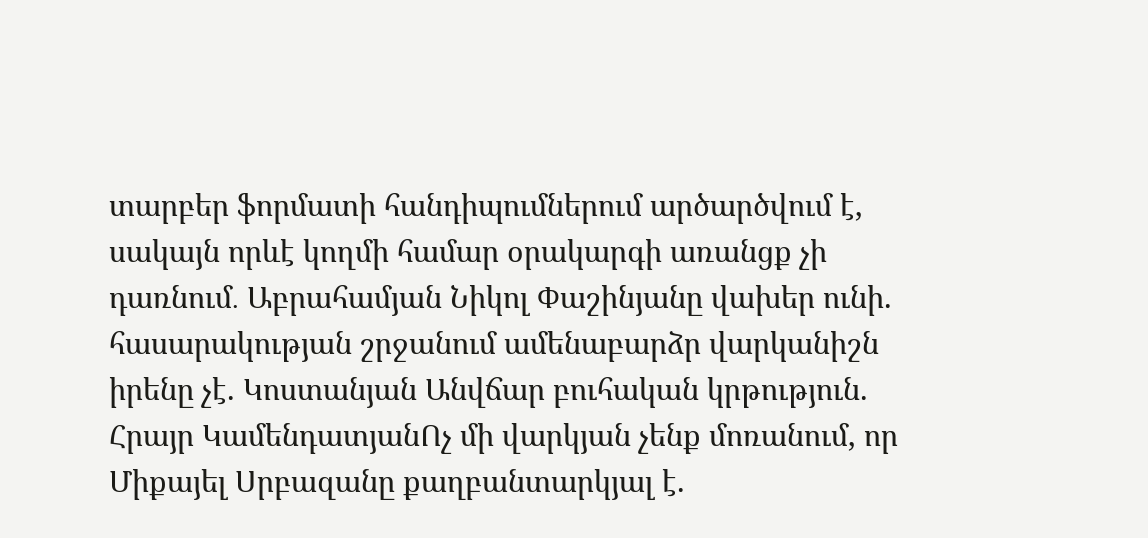տարբեր ֆորմատի հանդիպումներում արծարծվում է, սակայն որևէ կողմի համար օրակարգի առանցք չի դառնում․ Աբրահամյան Նիկոլ Փաշինյանը վախեր ունի. հասարակության շրջանում ամենաբարձր վարկանիշն իրենը չէ. Կոստանյան Անվճար բուհական կրթություն. Հրայր ԿամենդատյանՈչ մի վարկյան չենք մոռանում, որ Միքայել Սրբազանը քաղբանտարկյալ է.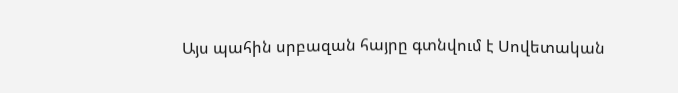Այս պահին սրբազան հայրը գտնվում է Սովետական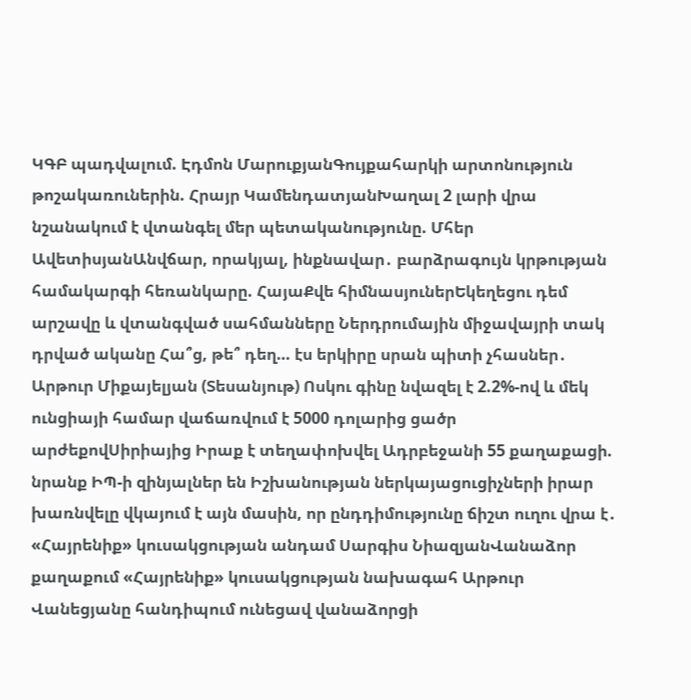ԿԳԲ պադվալում. Էդմոն ՄարուքյանԳույքահարկի արտոնություն թոշակառուներին. Հրայր ԿամենդատյանԽաղալ 2 լարի վրա նշանակում է վտանգել մեր պետականությունը. Մհեր ԱվետիսյանԱնվճար, որակյալ, ինքնավար․ բարձրագույն կրթության համակարգի հեռանկարը. ՀայաՔվե հիմնասյուներԵկեղեցու դեմ արշավը և վտանգված սահմանները Ներդրումային միջավայրի տակ դրված ականը Հա՞ց, թե՞ դեղ… էս երկիրը սրան պիտի չհասներ․ Արթուր Միքայելյան (Տեսանյութ) Ոսկու գինը նվազել է 2.2%-ով և մեկ ունցիայի համար վաճառվում է 5000 դոլարից ցածր արժեքովՍիրիայից Իրաք է տեղափոխվել Ադրբեջանի 55 քաղաքացի. նրանք ԻՊ-ի զինյալներ են Իշխանության ներկայացուցիչների իրար խառնվելը վկայում է այն մասին, որ ընդդիմությունը ճիշտ ուղու վրա է․ «Հայրենիք» կուսակցության անդամ Սարգիս ՆիազյանՎանաձոր քաղաքում «Հայրենիք» կուսակցության նախագահ Արթուր Վանեցյանը հանդիպում ունեցավ վանաձորցի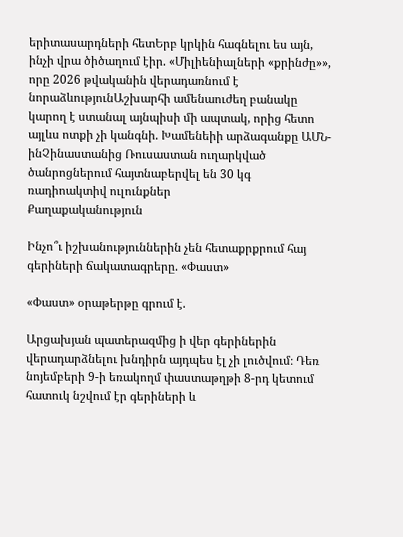երիտասարդների հետԵրբ կրկին հագնելու ես այն, ինչի վրա ծիծաղում էիր. «Միլիենիալների «քրինժը»», որը 2026 թվականին վերադառնում է նորաձևությունԱշխարհի ամենաուժեղ բանակը կարող է ստանալ այնպիսի մի ապտակ, որից հետո այլևս ոտքի չի կանգնի. Խամենեիի արձագանքը ԱՄՆ-ինՉինաստանից Ռուսաստան ուղարկված ծանրոցներում հայտնաբերվել են 30 կգ ռադիոակտիվ ուլունքներ
Քաղաքականություն

Ինչո՞ւ իշխանություններին չեն հետաքրքրում հայ գերիների ճակատագրերը. «Փաստ»

«Փաստ» օրաթերթը գրում է.

Արցախյան պատերազմից ի վեր գերիներին վերադարձնելու խնդիրն այդպես էլ չի լուծվում։ Դեռ նոյեմբերի 9-ի եռակողմ փաստաթղթի 8-րդ կետում հատուկ նշվում էր գերիների և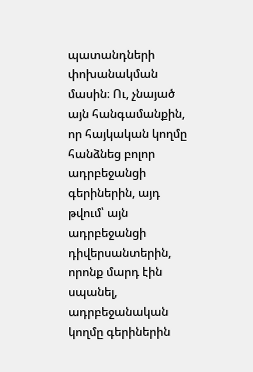պատանդների փոխանակման մասին։ Ու, չնայած այն հանգամանքին, որ հայկական կողմը հանձնեց բոլոր ադրբեջանցի գերիներին, այդ թվում՝ այն ադրբեջանցի դիվերսանտերին, որոնք մարդ էին սպանել, ադրբեջանական կողմը գերիներին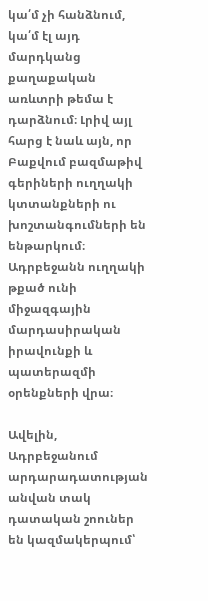կա՛մ չի հանձնում, կա՛մ էլ այդ մարդկանց քաղաքական առևտրի թեմա է դարձնում։ Լրիվ այլ հարց է նաև այն, որ Բաքվում բազմաթիվ գերիների ուղղակի կտտանքների ու խոշտանգումների են ենթարկում։ Ադրբեջանն ուղղակի թքած ունի միջազգային մարդասիրական իրավունքի և պատերազմի օրենքների վրա։

Ավելին, Ադրբեջանում արդարադատության անվան տակ դատական շոուներ են կազմակերպում՝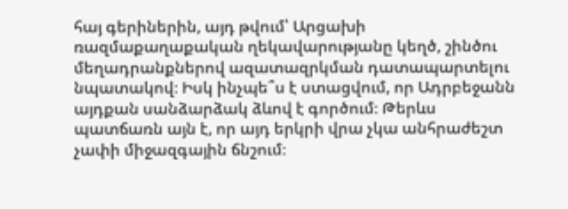հայ գերիներին, այդ թվում՝ Արցախի ռազմաքաղաքական ղեկավարությանը կեղծ, շինծու մեղադրանքներով ազատազրկման դատապարտելու նպատակով։ Իսկ ինչպե՞ս է ստացվում, որ Ադրբեջանն այդքան սանձարձակ ձևով է գործում։ Թերևս պատճառն այն է, որ այդ երկրի վրա չկա անհրաժեշտ չափի միջազգային ճնշում։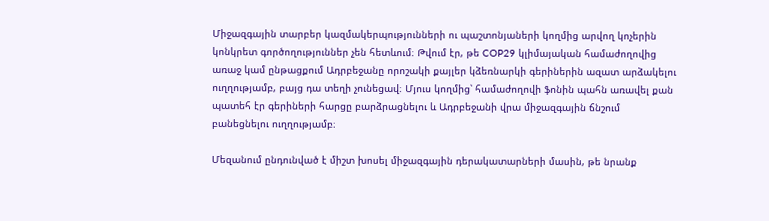Միջազգային տարբեր կազմակերպությունների ու պաշտոնյաների կողմից արվող կոչերին կոնկրետ գործողություններ չեն հետևում։ Թվում էր, թե COP29 կլիմայական համաժողովից առաջ կամ ընթացքում Ադրբեջանը որոշակի քայլեր կձեռնարկի գերիներին ազատ արձակելու ուղղությամբ, բայց դա տեղի չունեցավ։ Մյուս կողմից՝ համաժողովի ֆոնին պահն առավել քան պատեհ էր գերիների հարցը բարձրացնելու և Ադրբեջանի վրա միջազգային ճնշում բանեցնելու ուղղությամբ։

Մեզանում ընդունված է միշտ խոսել միջազգային դերակատարների մասին, թե նրանք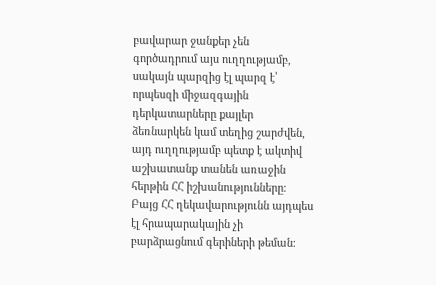բավարար ջանքեր չեն գործադրում այս ուղղությամբ, սակայն պարզից էլ պարզ է՝ որպեսզի միջազգային դերկատարները քայլեր ձեռնարկեն կամ տեղից շարժվեն, այդ ուղղությամբ պետք է ակտիվ աշխատանք տանեն առաջին հերթին ՀՀ իշխանությունները։ Բայց ՀՀ ղեկավարությունն այդպես էլ հրապարակային չի բարձրացնում գերիների թեման։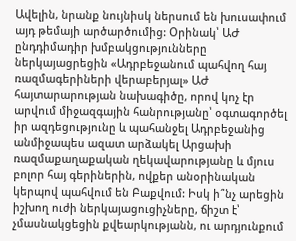Ավելին, նրանք նույնիսկ ներսում են խուսափում այդ թեմայի արծարծումից: Օրինակ՝ ԱԺ ընդդիմադիր խմբակցությունները ներկայացրեցին «Ադրբեջանում պահվող հայ ռազմագերիների վերաբերյալ» ԱԺ հայտարարության նախագիծը, որով կոչ էր արվում միջազգային հանրությանը՝ օգտագործել իր ազդեցությունը և պահանջել Ադրբեջանից անմիջապես ազատ արձակել Արցախի ռազմաքաղաքական ղեկավարությանը և մյուս բոլոր հայ գերիներին, ովքեր անօրինական կերպով պահվում են Բաքվում: Իսկ ի՞նչ արեցին իշխող ուժի ներկայացուցիչները, ճիշտ է՝ չմասնակցեցին քվեարկությանն, ու արդյունքում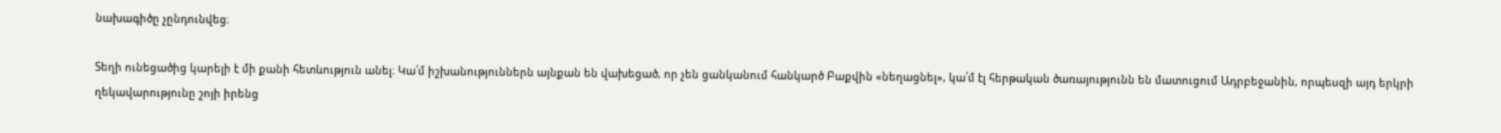նախագիծը չընդունվեց։

Տեղի ունեցածից կարելի է մի քանի հետևություն անել։ Կա՛մ իշխանություններն այնքան են վախեցած, որ չեն ցանկանում հանկարծ Բաքվին «նեղացնել», կա՛մ էլ հերթական ծառայությունն են մատուցում Ադրբեջանին, որպեսզի այդ երկրի ղեկավարությունը շոյի իրենց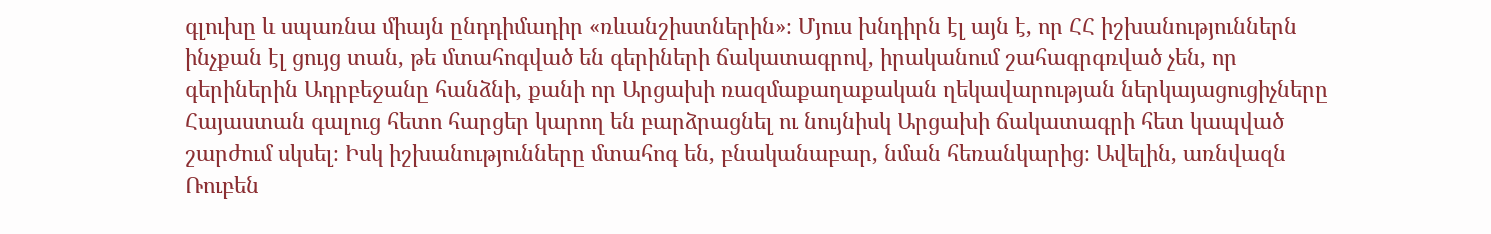գլուխը և սպառնա միայն ընդդիմադիր «ռևանշիստներին»։ Մյուս խնդիրն էլ այն է, որ ՀՀ իշխանություններն ինչքան էլ ցույց տան, թե մտահոգված են գերիների ճակատագրով, իրականում շահագրգռված չեն, որ գերիներին Ադրբեջանը հանձնի, քանի որ Արցախի ռազմաքաղաքական ղեկավարության ներկայացուցիչները Հայաստան գալուց հետո հարցեր կարող են բարձրացնել ու նույնիսկ Արցախի ճակատագրի հետ կապված շարժում սկսել։ Իսկ իշխանությունները մտահոգ են, բնականաբար, նման հեռանկարից։ Ավելին, առնվազն Ռուբեն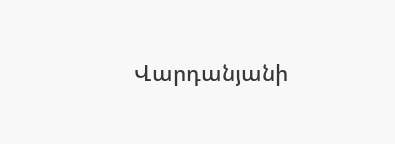Վարդանյանի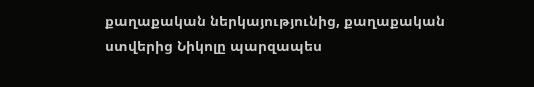քաղաքական ներկայությունից, քաղաքական ստվերից Նիկոլը պարզապես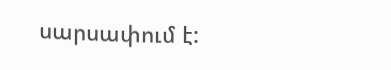սարսափում է: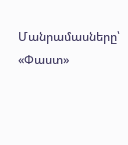Մանրամասները՝ «Փաստ»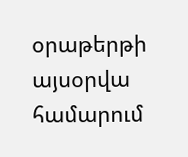օրաթերթի այսօրվա համարում